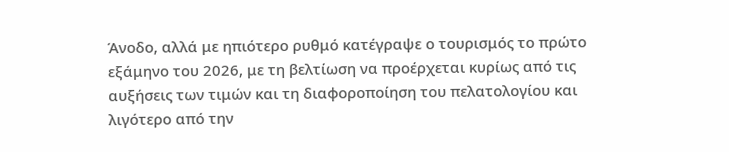Άνοδο, αλλά με ηπιότερο ρυθμό κατέγραψε ο τουρισμός το πρώτο εξάμηνο του 2026, με τη βελτίωση να προέρχεται κυρίως από τις αυξήσεις των τιμών και τη διαφοροποίηση του πελατολογίου και λιγότερο από την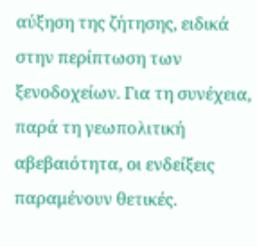αύξηση της ζήτησης, ειδικά στην περίπτωση των ξενοδοχείων. Για τη συνέχεια, παρά τη γεωπολιτική αβεβαιότητα, οι ενδείξεις παραμένουν θετικές.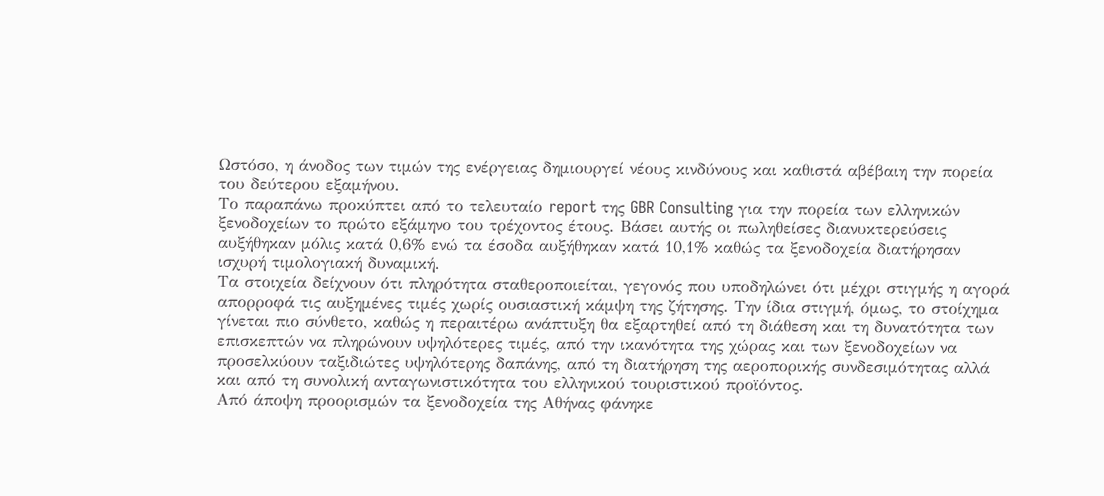Ωστόσο, η άνοδος των τιμών της ενέργειας δημιουργεί νέους κινδύνους και καθιστά αβέβαιη την πορεία του δεύτερου εξαμήνου.
Το παραπάνω προκύπτει από το τελευταίο report της GBR Consulting για την πορεία των ελληνικών ξενοδοχείων το πρώτο εξάμηνο του τρέχοντος έτους. Βάσει αυτής οι πωληθείσες διανυκτερεύσεις αυξήθηκαν μόλις κατά 0,6% ενώ τα έσοδα αυξήθηκαν κατά 10,1% καθώς τα ξενοδοχεία διατήρησαν ισχυρή τιμολογιακή δυναμική.
Τα στοιχεία δείχνουν ότι πληρότητα σταθεροποιείται, γεγονός που υποδηλώνει ότι μέχρι στιγμής η αγορά απορροφά τις αυξημένες τιμές χωρίς ουσιαστική κάμψη της ζήτησης. Την ίδια στιγμή, όμως, το στοίχημα γίνεται πιο σύνθετο, καθώς η περαιτέρω ανάπτυξη θα εξαρτηθεί από τη διάθεση και τη δυνατότητα των επισκεπτών να πληρώνουν υψηλότερες τιμές, από την ικανότητα της χώρας και των ξενοδοχείων να προσελκύουν ταξιδιώτες υψηλότερης δαπάνης, από τη διατήρηση της αεροπορικής συνδεσιμότητας αλλά και από τη συνολική ανταγωνιστικότητα του ελληνικού τουριστικού προϊόντος.
Από άποψη προορισμών τα ξενοδοχεία της Αθήνας φάνηκε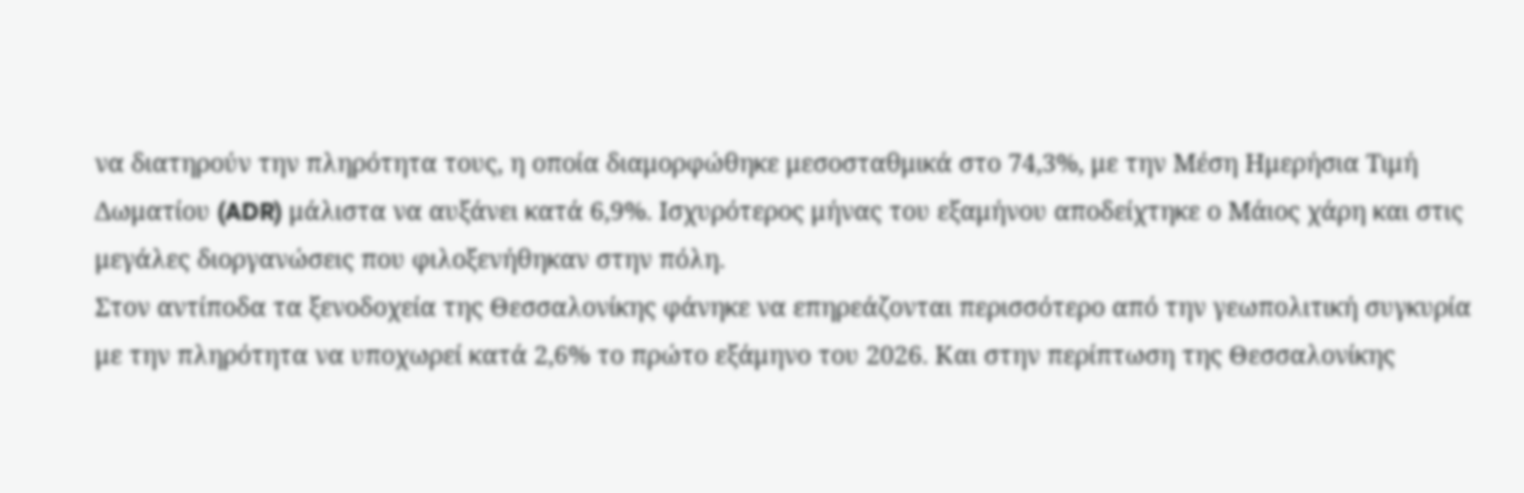να διατηρούν την πληρότητα τους, η οποία διαμορφώθηκε μεσοσταθμικά στο 74,3%, με την Μέση Ημερήσια Τιμή Δωματίου (ADR) μάλιστα να αυξάνει κατά 6,9%. Ισχυρότερος μήνας του εξαμήνου αποδείχτηκε ο Μάιος χάρη και στις μεγάλες διοργανώσεις που φιλοξενήθηκαν στην πόλη.
Στον αντίποδα τα ξενοδοχεία της Θεσσαλονίκης φάνηκε να επηρεάζονται περισσότερο από την γεωπολιτική συγκυρία με την πληρότητα να υποχωρεί κατά 2,6% το πρώτο εξάμηνο του 2026. Και στην περίπτωση της Θεσσαλονίκης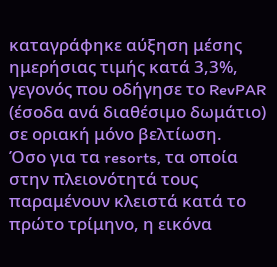καταγράφηκε αύξηση μέσης ημερήσιας τιμής κατά 3,3%, γεγονός που οδήγησε το RevPAR (έσοδα ανά διαθέσιμο δωμάτιο) σε οριακή μόνο βελτίωση.
Όσο για τα resorts, τα οποία στην πλειονότητά τους παραμένουν κλειστά κατά το πρώτο τρίμηνο, η εικόνα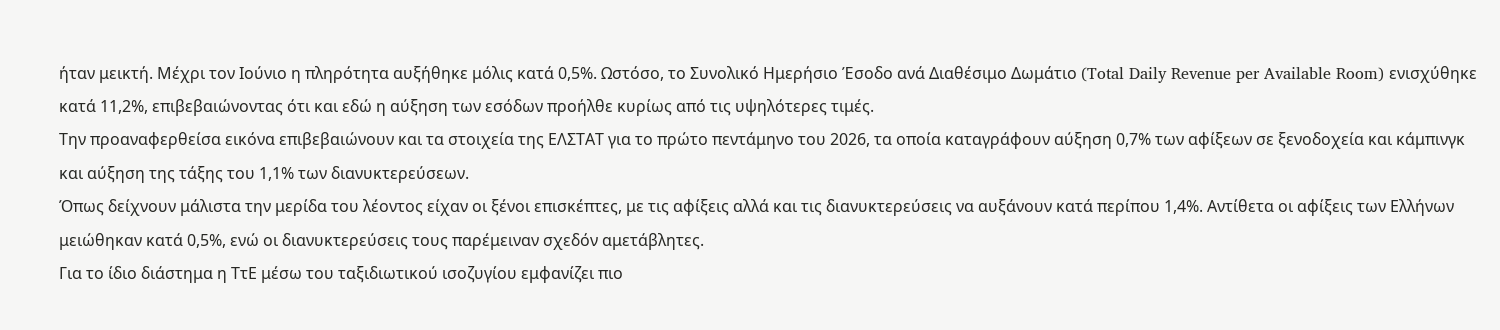ήταν μεικτή. Μέχρι τον Ιούνιο η πληρότητα αυξήθηκε μόλις κατά 0,5%. Ωστόσο, το Συνολικό Ημερήσιο Έσοδο ανά Διαθέσιμο Δωμάτιο (Total Daily Revenue per Available Room) ενισχύθηκε κατά 11,2%, επιβεβαιώνοντας ότι και εδώ η αύξηση των εσόδων προήλθε κυρίως από τις υψηλότερες τιμές.
Την προαναφερθείσα εικόνα επιβεβαιώνουν και τα στοιχεία της ΕΛΣΤΑΤ για το πρώτο πεντάμηνο του 2026, τα οποία καταγράφουν αύξηση 0,7% των αφίξεων σε ξενοδοχεία και κάμπινγκ και αύξηση της τάξης του 1,1% των διανυκτερεύσεων.
Όπως δείχνουν μάλιστα την μερίδα του λέοντος είχαν οι ξένοι επισκέπτες, με τις αφίξεις αλλά και τις διανυκτερεύσεις να αυξάνουν κατά περίπου 1,4%. Αντίθετα οι αφίξεις των Ελλήνων μειώθηκαν κατά 0,5%, ενώ οι διανυκτερεύσεις τους παρέμειναν σχεδόν αμετάβλητες.
Για το ίδιο διάστημα η ΤτΕ μέσω του ταξιδιωτικού ισοζυγίου εμφανίζει πιο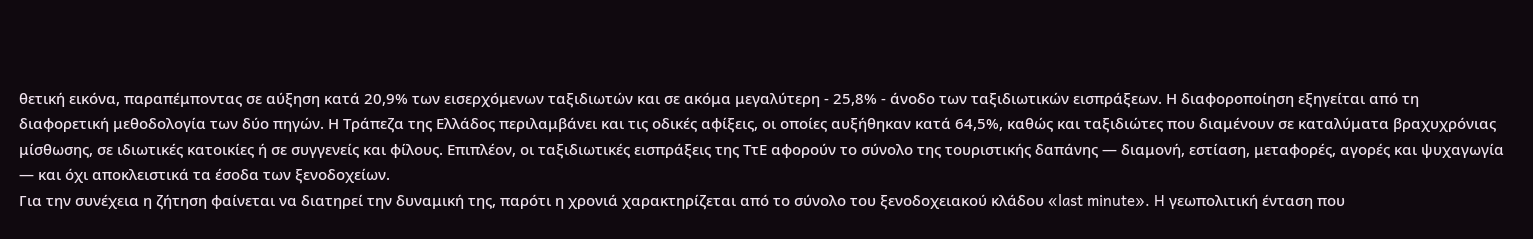θετική εικόνα, παραπέμποντας σε αύξηση κατά 20,9% των εισερχόμενων ταξιδιωτών και σε ακόμα μεγαλύτερη - 25,8% - άνοδο των ταξιδιωτικών εισπράξεων. Η διαφοροποίηση εξηγείται από τη διαφορετική μεθοδολογία των δύο πηγών. Η Τράπεζα της Ελλάδος περιλαμβάνει και τις οδικές αφίξεις, οι οποίες αυξήθηκαν κατά 64,5%, καθώς και ταξιδιώτες που διαμένουν σε καταλύματα βραχυχρόνιας μίσθωσης, σε ιδιωτικές κατοικίες ή σε συγγενείς και φίλους. Επιπλέον, οι ταξιδιωτικές εισπράξεις της ΤτΕ αφορούν το σύνολο της τουριστικής δαπάνης — διαμονή, εστίαση, μεταφορές, αγορές και ψυχαγωγία — και όχι αποκλειστικά τα έσοδα των ξενοδοχείων.
Για την συνέχεια η ζήτηση φαίνεται να διατηρεί την δυναμική της, παρότι η χρονιά χαρακτηρίζεται από το σύνολο του ξενοδοχειακού κλάδου «last minute». H γεωπολιτική ένταση που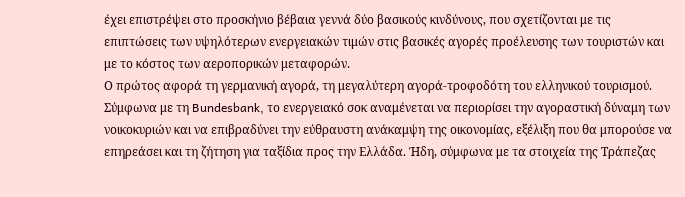έχει επιστρέψει στο προσκήνιο βέβαια γεννά δύο βασικούς κινδύνους, που σχετίζονται με τις επιπτώσεις των υψηλότερων ενεργειακών τιμών στις βασικές αγορές προέλευσης των τουριστών και με το κόστος των αεροπορικών μεταφορών.
Ο πρώτος αφορά τη γερμανική αγορά, τη μεγαλύτερη αγορά-τροφοδότη του ελληνικού τουρισμού. Σύμφωνα με τη Bundesbank, το ενεργειακό σοκ αναμένεται να περιορίσει την αγοραστική δύναμη των νοικοκυριών και να επιβραδύνει την εύθραυστη ανάκαμψη της οικονομίας, εξέλιξη που θα μπορούσε να επηρεάσει και τη ζήτηση για ταξίδια προς την Ελλάδα. Ήδη, σύμφωνα με τα στοιχεία της Τράπεζας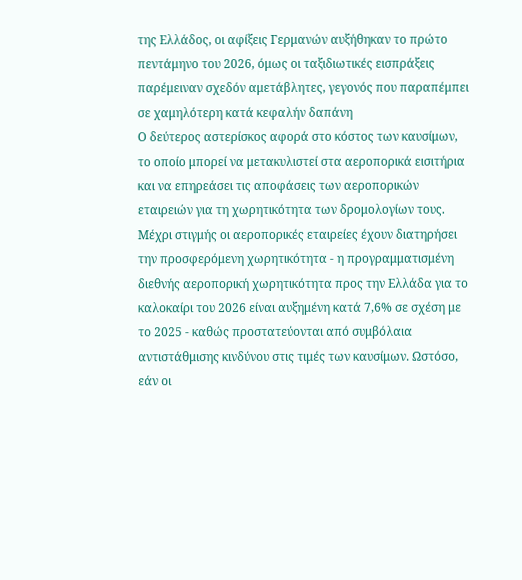της Ελλάδος, οι αφίξεις Γερμανών αυξήθηκαν το πρώτο πεντάμηνο του 2026, όμως οι ταξιδιωτικές εισπράξεις παρέμειναν σχεδόν αμετάβλητες, γεγονός που παραπέμπει σε χαμηλότερη κατά κεφαλήν δαπάνη
Ο δεύτερος αστερίσκος αφορά στο κόστος των καυσίμων, το οποίο μπορεί να μετακυλιστεί στα αεροπορικά εισιτήρια και να επηρεάσει τις αποφάσεις των αεροπορικών εταιρειών για τη χωρητικότητα των δρομολογίων τους. Μέχρι στιγμής οι αεροπορικές εταιρείες έχουν διατηρήσει την προσφερόμενη χωρητικότητα - η προγραμματισμένη διεθνής αεροπορική χωρητικότητα προς την Ελλάδα για το καλοκαίρι του 2026 είναι αυξημένη κατά 7,6% σε σχέση με το 2025 - καθώς προστατεύονται από συμβόλαια αντιστάθμισης κινδύνου στις τιμές των καυσίμων. Ωστόσο, εάν οι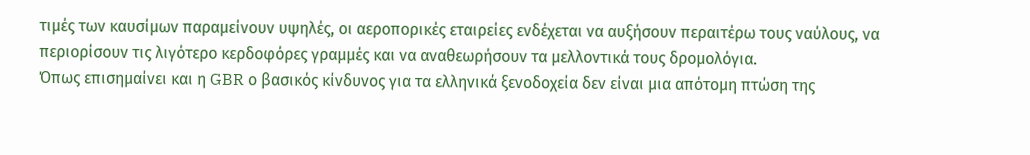τιμές των καυσίμων παραμείνουν υψηλές, οι αεροπορικές εταιρείες ενδέχεται να αυξήσουν περαιτέρω τους ναύλους, να περιορίσουν τις λιγότερο κερδοφόρες γραμμές και να αναθεωρήσουν τα μελλοντικά τους δρομολόγια.
Όπως επισημαίνει και η GBR ο βασικός κίνδυνος για τα ελληνικά ξενοδοχεία δεν είναι μια απότομη πτώση της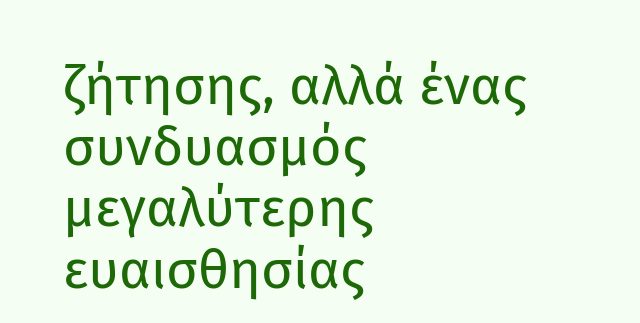ζήτησης, αλλά ένας συνδυασμός μεγαλύτερης ευαισθησίας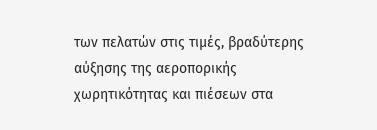των πελατών στις τιμές, βραδύτερης αύξησης της αεροπορικής χωρητικότητας και πιέσεων στα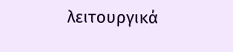λειτουργικά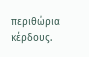περιθώρια κέρδους.